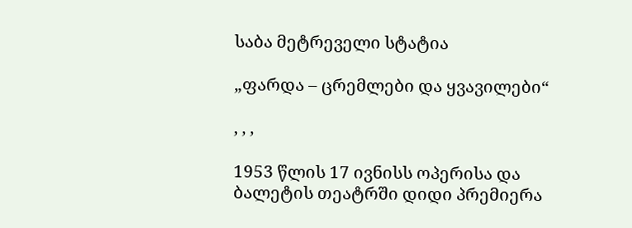საბა მეტრეველი სტატია

„ფარდა – ცრემლები და ყვავილები“

, , ,

1953 წლის 17 ივნისს ოპერისა და ბალეტის თეატრში დიდი პრემიერა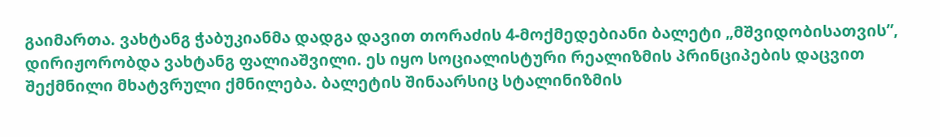გაიმართა. ვახტანგ ჭაბუკიანმა დადგა დავით თორაძის 4-მოქმედებიანი ბალეტი „მშვიდობისათვის”, დირიჟორობდა ვახტანგ ფალიაშვილი. ეს იყო სოციალისტური რეალიზმის პრინციპების დაცვით შექმნილი მხატვრული ქმნილება. ბალეტის შინაარსიც სტალინიზმის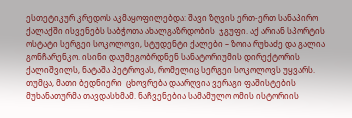ესთეტიკურ კრედოს აკმაყოფილებდა: შავი ზღვის ერთ-ერთ სანაპირო ქალაქში ისვენებს საბჭოთა ახალგაზრდობის  ჯგუფი. აქ არიან სპორტის ოსტატი სერგეი სოკოლოვი, სტუდენტი ქალები – ზოია რუხაძე და გალია  გონჩარენკო. ისინი დაუმეგობრდნენ სანატორიუმის დირექტორის ქალიშვილს, ნატაშა პეტროვას, რომელიც სერგეი სოკოლოვს უყვარს. თუმცა, მათი ბედნიერი  ცხოვრება დაარღვია ვერაგი ფაშისტების მუხანათურმა თავდასხმამ. ნაჩვენებია სამამულო ომის ისტორიის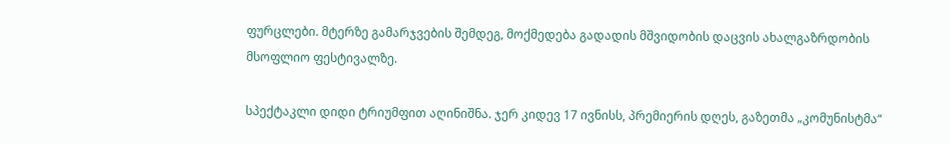ფურცლები. მტერზე გამარჯვების შემდეგ, მოქმედება გადადის მშვიდობის დაცვის ახალგაზრდობის მსოფლიო ფესტივალზე.

სპექტაკლი დიდი ტრიუმფით აღინიშნა. ჯერ კიდევ 17 ივნისს, პრემიერის დღეს, გაზეთმა „კომუნისტმა“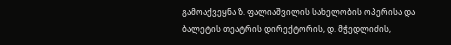გამოაქვეყნა ზ. ფალიაშვილის სახელობის ოპერისა და ბალეტის თეატრის დირექტორის, დ. მჭედლიძის,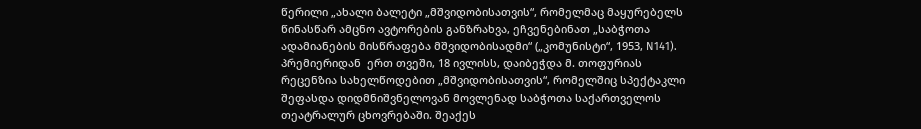წერილი „ახალი ბალეტი „მშვიდობისათვის“, რომელმაც მაყურებელს წინასწარ ამცნო ავტორების განზრახვა, ეჩვენებინათ „საბჭოთა ადამიანების მისწრაფება მშვიდობისადმი“ („კომუნისტი“, 1953, N141). პრემიერიდან  ერთ თვეში, 18 ივლისს, დაიბეჭდა მ. თოფურიას რეცენზია სახელწოდებით „მშვიდობისათვის“, რომელშიც სპექტაკლი შეფასდა დიდმნიშვნელოვან მოვლენად საბჭოთა საქართველოს თეატრალურ ცხოვრებაში. შეაქეს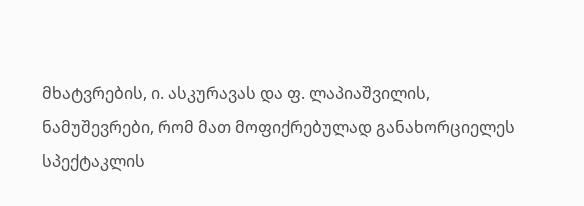მხატვრების, ი. ასკურავას და ფ. ლაპიაშვილის, ნამუშევრები, რომ მათ მოფიქრებულად განახორციელეს სპექტაკლის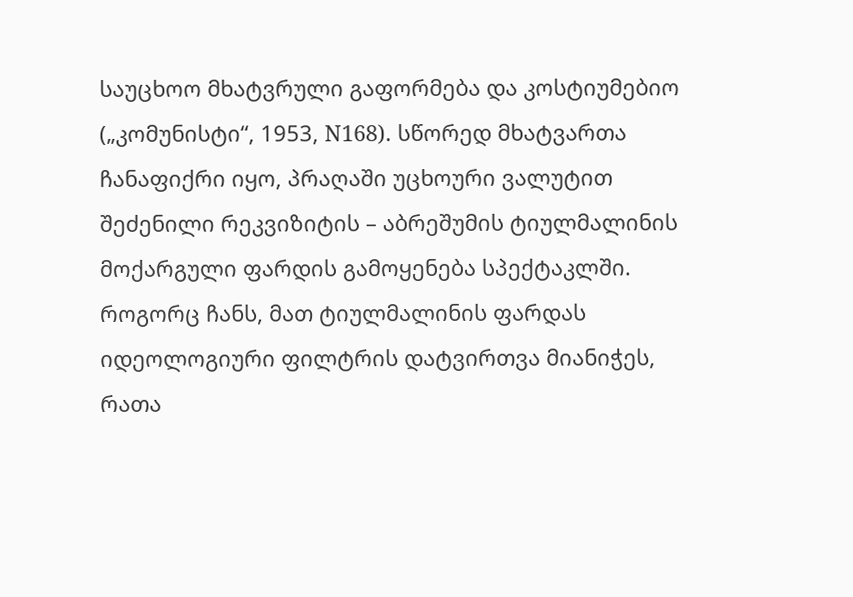საუცხოო მხატვრული გაფორმება და კოსტიუმებიო („კომუნისტი“, 1953, N168). სწორედ მხატვართა ჩანაფიქრი იყო, პრაღაში უცხოური ვალუტით შეძენილი რეკვიზიტის – აბრეშუმის ტიულმალინის მოქარგული ფარდის გამოყენება სპექტაკლში. როგორც ჩანს, მათ ტიულმალინის ფარდას იდეოლოგიური ფილტრის დატვირთვა მიანიჭეს, რათა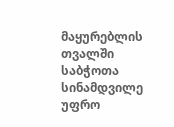მაყურებლის თვალში საბჭოთა სინამდვილე უფრო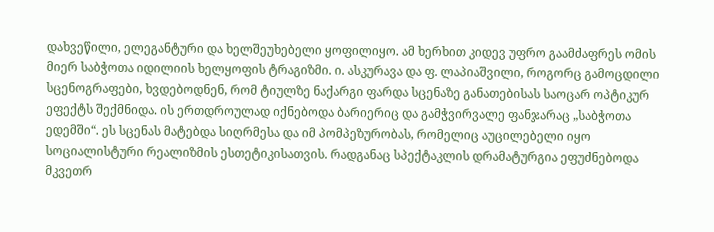დახვეწილი, ელეგანტური და ხელშეუხებელი ყოფილიყო. ამ ხერხით კიდევ უფრო გაამძაფრეს ომის მიერ საბჭოთა იდილიის ხელყოფის ტრაგიზმი. ი. ასკურავა და ფ. ლაპიაშვილი, როგორც გამოცდილი სცენოგრაფები, ხვდებოდნენ, რომ ტიულზე ნაქარგი ფარდა სცენაზე განათებისას საოცარ ოპტიკურ ეფექტს შექმნიდა. ის ერთდროულად იქნებოდა ბარიერიც და გამჭვირვალე ფანჯარაც „საბჭოთა ედემში“. ეს სცენას მატებდა სიღრმესა და იმ პომპეზურობას, რომელიც აუცილებელი იყო სოციალისტური რეალიზმის ესთეტიკისათვის. რადგანაც სპექტაკლის დრამატურგია ეფუძნებოდა მკვეთრ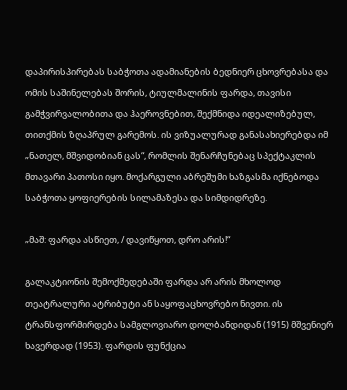დაპირისპირებას საბჭოთა ადამიანების ბედნიერ ცხოვრებასა და ომის საშინელებას შორის, ტიულმალინის ფარდა, თავისი გამჭვირვალობითა და ჰაეროვნებით, შექმნიდა იდეალიზებულ, თითქმის ზღაპრულ გარემოს. ის ვიზუალურად განასახიერებდა იმ „ნათელ, მშვიდობიან ცას“, რომლის შენარჩუნებაც სპექტაკლის მთავარი პათოსი იყო. მოქარგული აბრეშუმი ხაზგასმა იქნებოდა საბჭოთა ყოფიერების სილამაზესა და სიმდიდრეზე.

„მაშ: ფარდა ასწიეთ, / დავიწყოთ, დრო არის!“

გალაკტიონის შემოქმედებაში ფარდა არ არის მხოლოდ თეატრალური ატრიბუტი ან საყოფაცხოვრებო ნივთი. ის ტრანსფორმირდება სამგლოვიარო დოლბანდიდან (1915) მშვენიერ ხავერდად (1953). ფარდის ფუნქცია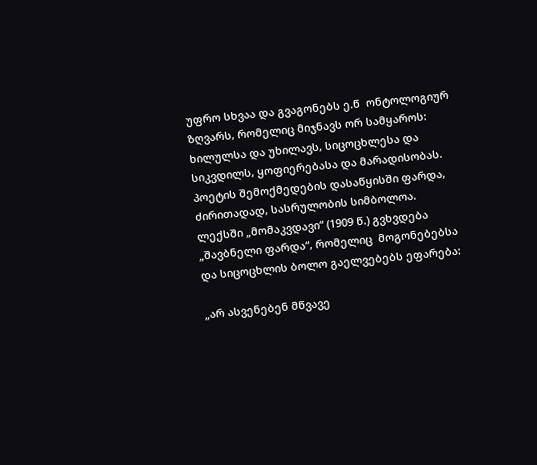უფრო სხვაა და გვაგონებს ე.წ  ონტოლოგიურ ზღვარს, რომელიც მიჯნავს ორ სამყაროს: ხილულსა და უხილავს, სიცოცხლესა და სიკვდილს, ყოფიერებასა და მარადისობას. პოეტის შემოქმედების დასაწყისში ფარდა, ძირითადად, სასრულობის სიმბოლოა. ლექსში „მომაკვდავი“ (1909 წ.) გვხვდება „შავბნელი ფარდა“, რომელიც  მოგონებებსა და სიცოცხლის ბოლო გაელვებებს ეფარება:

„არ ასვენებენ მწვავე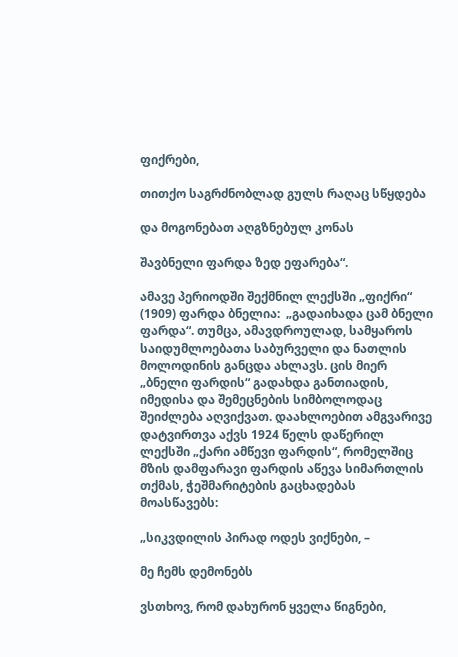ფიქრები,

თითქო საგრძნობლად გულს რაღაც სწყდება

და მოგონებათ აღგზნებულ კონას

შავბნელი ფარდა ზედ ეფარება“.

ამავე პერიოდში შექმნილ ლექსში „ფიქრი“ (1909) ფარდა ბნელია:  „გადაიხადა ცამ ბნელი ფარდა“. თუმცა, ამავდროულად, სამყაროს საიდუმლოებათა საბურველი და ნათლის მოლოდინის განცდა ახლავს. ცის მიერ „ბნელი ფარდის“ გადახდა განთიადის, იმედისა და შემეცნების სიმბოლოდაც შეიძლება აღვიქვათ. დაახლოებით ამგვარივე დატვირთვა აქვს 1924 წელს დაწერილ ლექსში „ქარი ამწევი ფარდის“, რომელშიც მზის დამფარავი ფარდის აწევა სიმართლის თქმას, ჭეშმარიტების გაცხადებას მოასწავებს:

„სიკვდილის პირად ოდეს ვიქნები, –

მე ჩემს დემონებს

ვსთხოვ, რომ დახურონ ყველა წიგნები,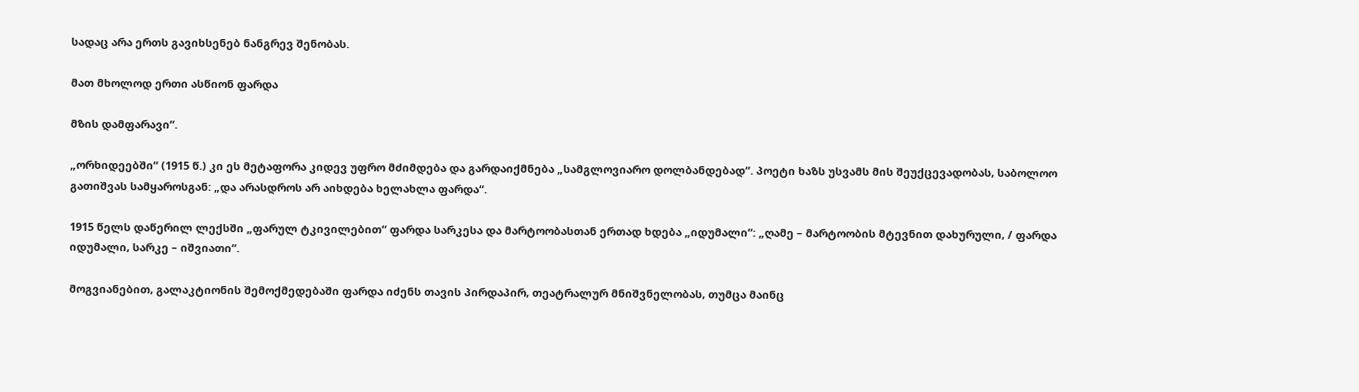სადაც არა ერთს გავიხსენებ ნანგრევ შენობას.

მათ მხოლოდ ერთი ასწიონ ფარდა

მზის დამფარავი“.

„ორხიდეებში“ (1915 წ.) კი ეს მეტაფორა კიდევ უფრო მძიმდება და გარდაიქმნება „სამგლოვიარო დოლბანდებად“. პოეტი ხაზს უსვამს მის შეუქცევადობას, საბოლოო გათიშვას სამყაროსგან: „და არასდროს არ აიხდება ხელახლა ფარდა“.

1915 წელს დაწერილ ლექსში „ფარულ ტკივილებით“ ფარდა სარკესა და მარტოობასთან ერთად ხდება „იდუმალი“: „ღამე – მარტოობის მტევნით დახურული, / ფარდა იდუმალი, სარკე – იშვიათი“.

მოგვიანებით, გალაკტიონის შემოქმედებაში ფარდა იძენს თავის პირდაპირ, თეატრალურ მნიშვნელობას, თუმცა მაინც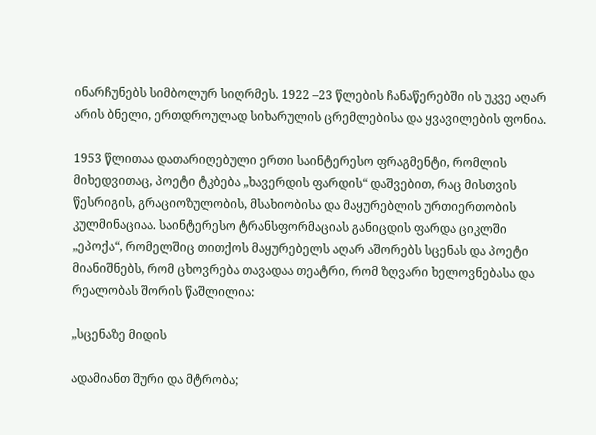ინარჩუნებს სიმბოლურ სიღრმეს. 1922 –23 წლების ჩანაწერებში ის უკვე აღარ არის ბნელი, ერთდროულად სიხარულის ცრემლებისა და ყვავილების ფონია.

1953 წლითაა დათარიღებული ერთი საინტერესო ფრაგმენტი, რომლის მიხედვითაც, პოეტი ტკბება „ხავერდის ფარდის“ დაშვებით, რაც მისთვის წესრიგის, გრაციოზულობის, მსახიობისა და მაყურებლის ურთიერთობის კულმინაციაა. საინტერესო ტრანსფორმაციას განიცდის ფარდა ციკლში „ეპოქა“, რომელშიც თითქოს მაყურებელს აღარ აშორებს სცენას და პოეტი მიანიშნებს, რომ ცხოვრება თავადაა თეატრი, რომ ზღვარი ხელოვნებასა და რეალობას შორის წაშლილია:

„სცენაზე მიდის

ადამიანთ შური და მტრობა;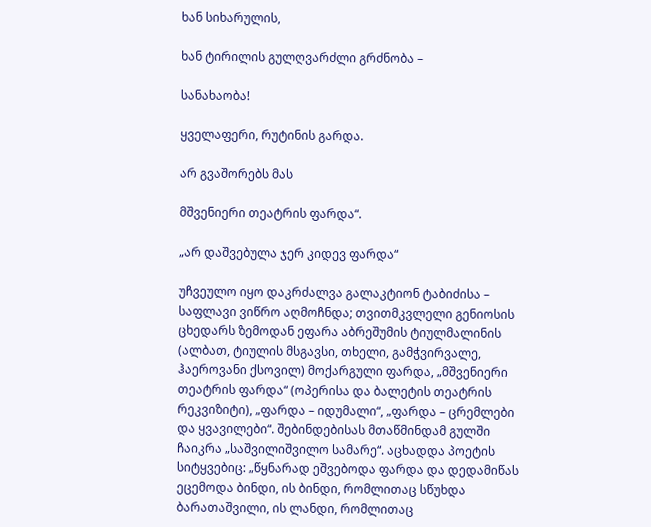ხან სიხარულის,

ხან ტირილის გულღვარძლი გრძნობა –

სანახაობა!

ყველაფერი, რუტინის გარდა.

არ გვაშორებს მას

მშვენიერი თეატრის ფარდა“.

„არ დაშვებულა ჯერ კიდევ ფარდა“

უჩვეულო იყო დაკრძალვა გალაკტიონ ტაბიძისა – საფლავი ვიწრო აღმოჩნდა; თვითმკვლელი გენიოსის ცხედარს ზემოდან ეფარა აბრეშუმის ტიულმალინის (ალბათ, ტიულის მსგავსი, თხელი, გამჭვირვალე, ჰაეროვანი ქსოვილ) მოქარგული ფარდა, „მშვენიერი თეატრის ფარდა“ (ოპერისა და ბალეტის თეატრის რეკვიზიტი), „ფარდა – იდუმალი“, „ფარდა – ცრემლები და ყვავილები“. შებინდებისას მთაწმინდამ გულში ჩაიკრა „საშვილიშვილო სამარე“. აცხადდა პოეტის სიტყვებიც: „წყნარად ეშვებოდა ფარდა და დედამიწას ეცემოდა ბინდი, ის ბინდი, რომლითაც სწუხდა ბარათაშვილი, ის ლანდი, რომლითაც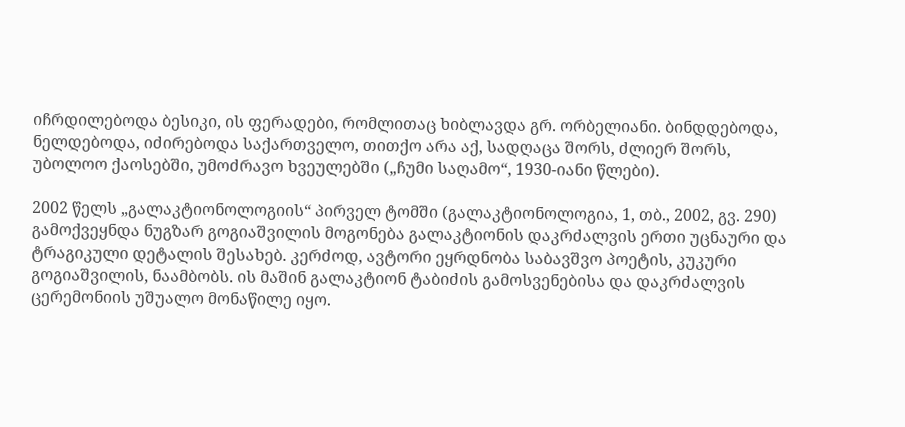იჩრდილებოდა ბესიკი, ის ფერადები, რომლითაც ხიბლავდა გრ. ორბელიანი. ბინდდებოდა, ნელდებოდა, იძირებოდა საქართველო, თითქო არა აქ, სადღაცა შორს, ძლიერ შორს, უბოლოო ქაოსებში, უმოძრავო ხვეულებში („ჩუმი საღამო“, 1930-იანი წლები).

2002 წელს „გალაკტიონოლოგიის“ პირველ ტომში (გალაკტიონოლოგია, 1, თბ., 2002, გვ. 290) გამოქვეყნდა ნუგზარ გოგიაშვილის მოგონება გალაკტიონის დაკრძალვის ერთი უცნაური და ტრაგიკული დეტალის შესახებ. კერძოდ, ავტორი ეყრდნობა საბავშვო პოეტის, კუკური გოგიაშვილის, ნაამბობს. ის მაშინ გალაკტიონ ტაბიძის გამოსვენებისა და დაკრძალვის ცერემონიის უშუალო მონაწილე იყო.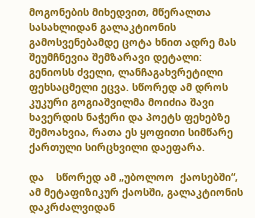მოგონების მიხედვით, მწერალთა სასახლიდან გალაკტიონის გამოსვენებამდე ცოტა ხნით ადრე მას შეუმჩნევია შემზარავი დეტალი: გენიოსს ძველი, ლანჩაგახვრეტილი ფეხსაცმელი ეცვა. სწორედ ამ დროს კუკური გოგიაშვილმა მოიძია შავი ხავერდის ნაჭერი და პოეტს ფეხებზე შემოახვია, რათა ეს ყოფითი სიმწარე ქართული სირცხვილი დაეფარა.

და    სწორედ ამ „უბოლოო  ქაოსებში“, ამ მეტაფიზიკურ ქაოსში, გალაკტიონის დაკრძალვიდან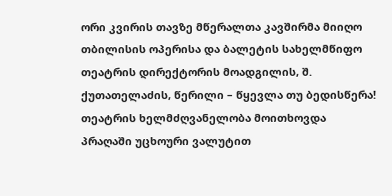ორი კვირის თავზე მწერალთა კავშირმა მიიღო თბილისის ოპერისა და ბალეტის სახელმწიფო თეატრის დირექტორის მოადგილის, შ. ქუთათელაძის, წერილი – წყევლა თუ ბედისწერა! თეატრის ხელმძღვანელობა მოითხოვდა პრაღაში უცხოური ვალუტით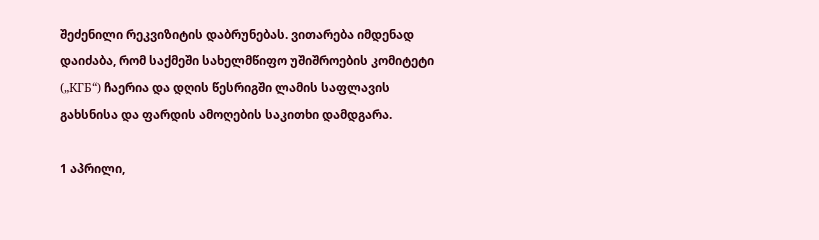შეძენილი რეკვიზიტის დაბრუნებას. ვითარება იმდენად დაიძაბა, რომ საქმეში სახელმწიფო უშიშროების კომიტეტი („КГБ“) ჩაერია და დღის წესრიგში ლამის საფლავის გახსნისა და ფარდის ამოღების საკითხი დამდგარა.

1 აპრილი,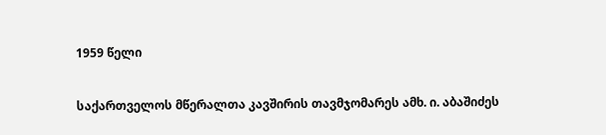1959 წელი

საქართველოს მწერალთა კავშირის თავმჯომარეს ამხ. ი. აბაშიძეს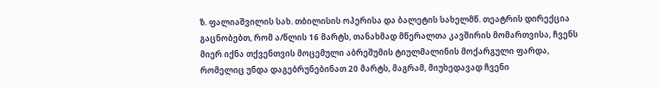ზ. ფალიაშვილის სახ. თბილისის ოპერისა და ბალეტის სახელმწ. თეატრის დირექცია გაცნობებთ, რომ ა/წლის 16 მარტს, თანახმად მწერალთა კავშირის მომართვისა, ჩვენს მიერ იქნა თქვენთვის მოცემული აბრეშუმის ტიულმალინის მოქარგული ფარდა, რომელიც უნდა დაგებრუნებინათ 20 მარტს, მაგრამ, მიუხედავად ჩვენი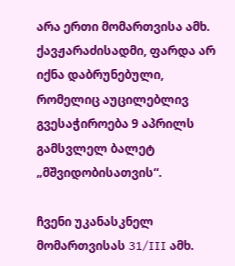არა ერთი მომართვისა ამხ. ქავჟარაძისადმი, ფარდა არ იქნა დაბრუნებული, რომელიც აუცილებლივ გვესაჭიროება 9 აპრილს გამსვლელ ბალეტ „მშვიდობისათვის“.

ჩვენი უკანასკნელ მომართვისას 31/III ამხ.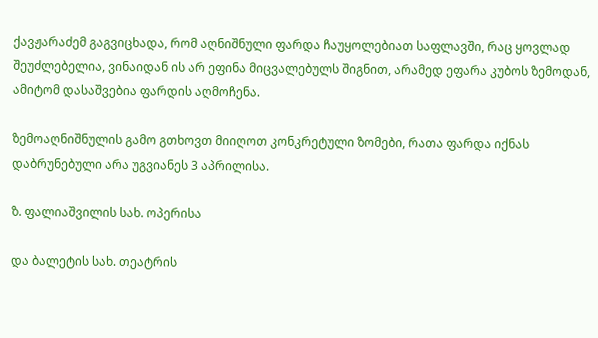ქავჟარაძემ გაგვიცხადა, რომ აღნიშნული ფარდა ჩაუყოლებიათ საფლავში, რაც ყოვლად შეუძლებელია, ვინაიდან ის არ ეფინა მიცვალებულს შიგნით, არამედ ეფარა კუბოს ზემოდან, ამიტომ დასაშვებია ფარდის აღმოჩენა.

ზემოაღნიშნულის გამო გთხოვთ მიიღოთ კონკრეტული ზომები, რათა ფარდა იქნას დაბრუნებული არა უგვიანეს 3 აპრილისა.

ზ. ფალიაშვილის სახ. ოპერისა

და ბალეტის სახ. თეატრის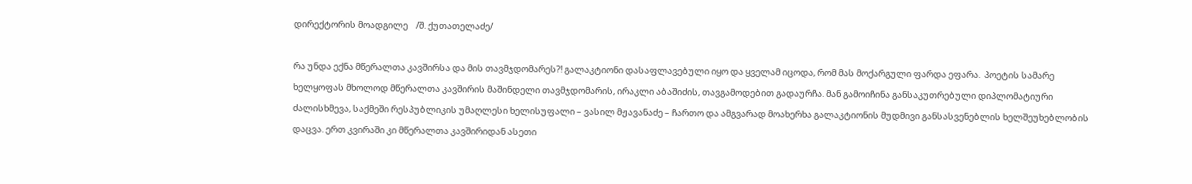დირექტორის მოადგილე    /შ. ქუთათელაძე/

რა უნდა ექნა მწერალთა კავშირსა და მის თავმჯდომარეს?! გალაკტიონი დასაფლავებული იყო და ყველამ იცოდა, რომ მას მოქარგული ფარდა ეფარა.  პოეტის სამარე ხელყოფას მხოლოდ მწერალთა კავშირის მაშინდელი თავმჯდომარის, ირაკლი აბაშიძის, თავგამოდებით გადაურჩა. მან გამოიჩინა განსაკუთრებული დიპლომატიური ძალისხმევა, საქმეში რესპუბლიკის უმაღლესი ხელისუფალი – ვასილ მჟავანაძე – ჩართო და ამგვარად მოახერხა გალაკტიონის მუდმივი განსასვენებლის ხელშეუხებლობის დაცვა. ერთ კვირაში კი მწერალთა კავშირიდან ასეთი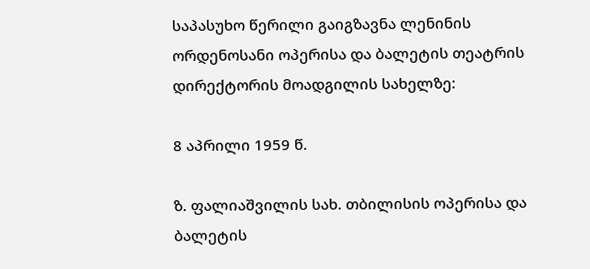საპასუხო წერილი გაიგზავნა ლენინის ორდენოსანი ოპერისა და ბალეტის თეატრის დირექტორის მოადგილის სახელზე:

8 აპრილი 1959 წ.

ზ. ფალიაშვილის სახ. თბილისის ოპერისა და ბალეტის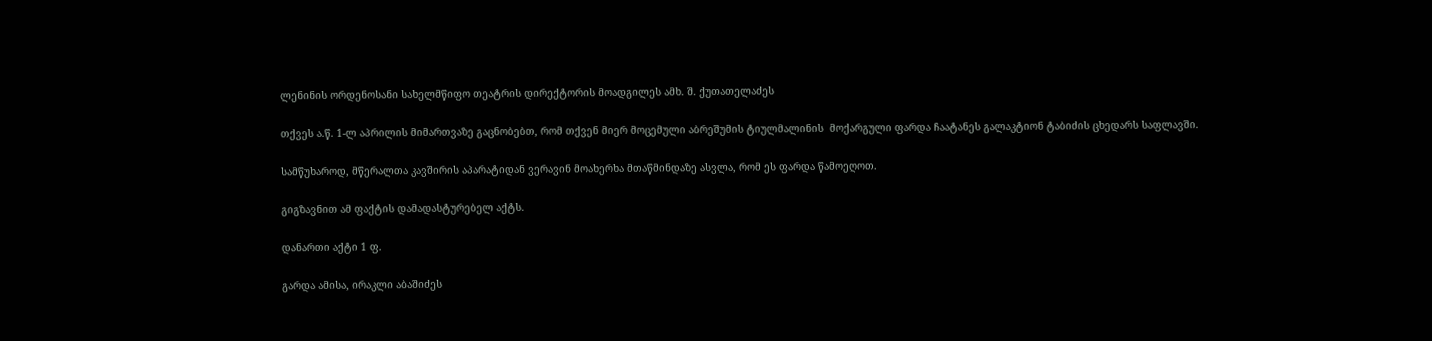ლენინის ორდენოსანი სახელმწიფო თეატრის დირექტორის მოადგილეს ამხ. შ. ქუთათელაძეს

თქვეს ა.წ. 1-ლ აპრილის მიმართვაზე გაცნობებთ, რომ თქვენ მიერ მოცემული აბრეშუმის ტიულმალინის  მოქარგული ფარდა ჩაატანეს გალაკტიონ ტაბიძის ცხედარს საფლავში.

სამწუხაროდ, მწერალთა კავშირის აპარატიდან ვერავინ მოახერხა მთაწმინდაზე ასვლა, რომ ეს ფარდა წამოეღოთ.

გიგზავნით ამ ფაქტის დამადასტურებელ აქტს.

დანართი აქტი 1 ფ.

გარდა ამისა, ირაკლი აბაშიძეს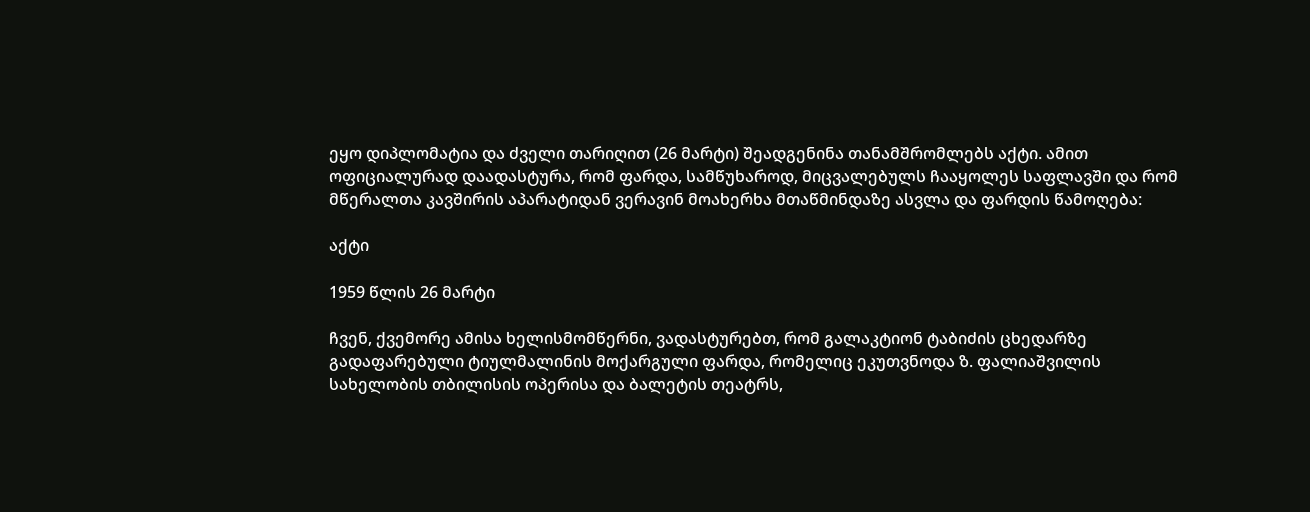ეყო დიპლომატია და ძველი თარიღით (26 მარტი) შეადგენინა თანამშრომლებს აქტი. ამით ოფიციალურად დაადასტურა, რომ ფარდა, სამწუხაროდ, მიცვალებულს ჩააყოლეს საფლავში და რომ მწერალთა კავშირის აპარატიდან ვერავინ მოახერხა მთაწმინდაზე ასვლა და ფარდის წამოღება:

აქტი

1959 წლის 26 მარტი

ჩვენ, ქვემორე ამისა ხელისმომწერნი, ვადასტურებთ, რომ გალაკტიონ ტაბიძის ცხედარზე გადაფარებული ტიულმალინის მოქარგული ფარდა, რომელიც ეკუთვნოდა ზ. ფალიაშვილის სახელობის თბილისის ოპერისა და ბალეტის თეატრს,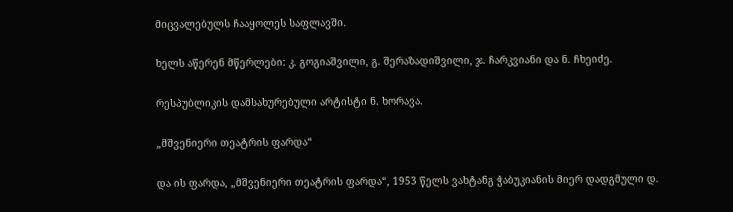მიცვალებულს ჩააყოლეს საფლავში.

ხელს აწერენ მწერლები: კ. გოგიაშვილი, გ. შერაზადიშვილი, ჯ. ჩარკვიანი და ნ. ჩხეიძე.

რესპუბლიკის დამსახურებული არტისტი ნ. ხორავა.

„მშვენიერი თეატრის ფარდა“

და ის ფარდა, „მშვენიერი თეატრის ფარდა“, 1953 წელს ვახტანგ ჭაბუკიანის მიერ დადგმული დ.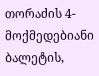თორაძის 4-მოქმედებიანი ბალეტის,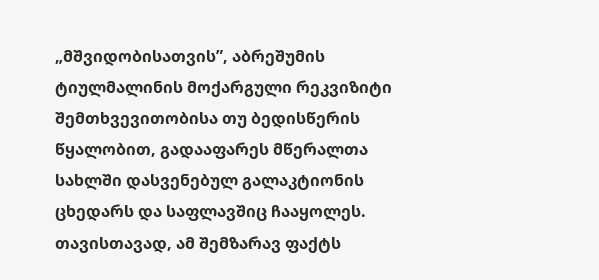„მშვიდობისათვის”, აბრეშუმის ტიულმალინის მოქარგული რეკვიზიტი შემთხვევითობისა თუ ბედისწერის წყალობით, გადააფარეს მწერალთა სახლში დასვენებულ გალაკტიონის ცხედარს და საფლავშიც ჩააყოლეს. თავისთავად, ამ შემზარავ ფაქტს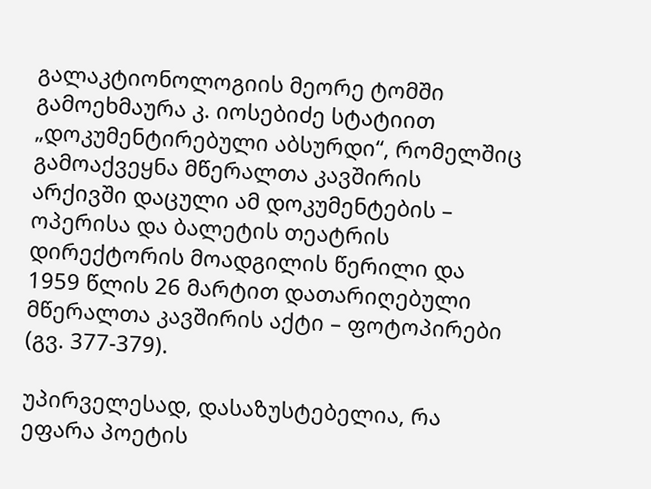გალაკტიონოლოგიის მეორე ტომში გამოეხმაურა კ. იოსებიძე სტატიით „დოკუმენტირებული აბსურდი“, რომელშიც გამოაქვეყნა მწერალთა კავშირის არქივში დაცული ამ დოკუმენტების – ოპერისა და ბალეტის თეატრის დირექტორის მოადგილის წერილი და 1959 წლის 26 მარტით დათარიღებული მწერალთა კავშირის აქტი – ფოტოპირები (გვ. 377-379).

უპირველესად, დასაზუსტებელია, რა ეფარა პოეტის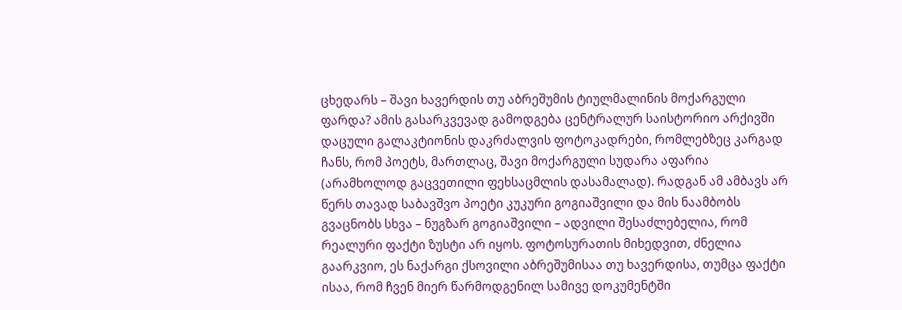ცხედარს – შავი ხავერდის თუ აბრეშუმის ტიულმალინის მოქარგული ფარდა? ამის გასარკვევად გამოდგება ცენტრალურ საისტორიო არქივში დაცული გალაკტიონის დაკრძალვის ფოტოკადრები, რომლებზეც კარგად ჩანს, რომ პოეტს, მართლაც, შავი მოქარგული სუდარა აფარია (არამხოლოდ გაცვეთილი ფეხსაცმლის დასამალად). რადგან ამ ამბავს არ წერს თავად საბავშვო პოეტი კუკური გოგიაშვილი და მის ნაამბობს გვაცნობს სხვა – ნუგზარ გოგიაშვილი – ადვილი შესაძლებელია, რომ რეალური ფაქტი ზუსტი არ იყოს. ფოტოსურათის მიხედვით, ძნელია გაარკვიო, ეს ნაქარგი ქსოვილი აბრეშუმისაა თუ ხავერდისა, თუმცა ფაქტი ისაა, რომ ჩვენ მიერ წარმოდგენილ სამივე დოკუმენტში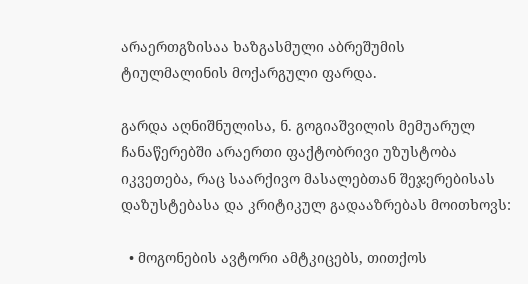არაერთგზისაა ხაზგასმული აბრეშუმის ტიულმალინის მოქარგული ფარდა.

გარდა აღნიშნულისა, ნ. გოგიაშვილის მემუარულ ჩანაწერებში არაერთი ფაქტობრივი უზუსტობა იკვეთება, რაც საარქივო მასალებთან შეჯერებისას დაზუსტებასა და კრიტიკულ გადააზრებას მოითხოვს:

  • მოგონების ავტორი ამტკიცებს, თითქოს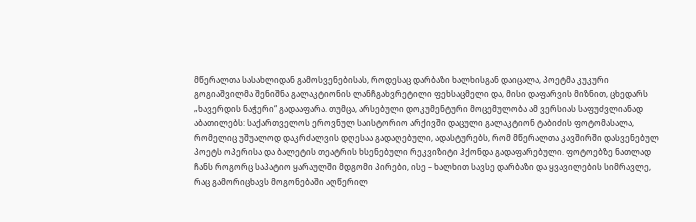მწერალთა სასახლიდან გამოსვენებისას, როდესაც დარბაზი ხალხისგან დაიცალა, პოეტმა კუკური გოგიაშვილმა შენიშნა გალაკტიონის ლანჩგახვრეტილი ფეხსაცმელი და, მისი დაფარვის მიზნით, ცხედარს „ხავერდის ნაჭერი“ გადააფარა. თუმცა, არსებული დოკუმენტური მოცემულობა ამ ვერსიას საფუძვლიანად აბათილებს: საქართველოს ეროვნულ საისტორიო არქივში დაცული გალაკტიონ ტაბიძის ფოტომასალა, რომელიც უშუალოდ დაკრძალვის დღესაა გადაღებული, ადასტურებს, რომ მწერალთა კავშირში დასვენებულ პოეტს ოპერისა და ბალეტის თეატრის ხსენებული რეკვიზიტი ჰქონდა გადაფარებული. ფოტოებზე ნათლად ჩანს როგორც საპატიო ყარაულში მდგომი პირები, ისე – ხალხით სავსე დარბაზი და ყვავილების სიმრავლე, რაც გამორიცხავს მოგონებაში აღწერილ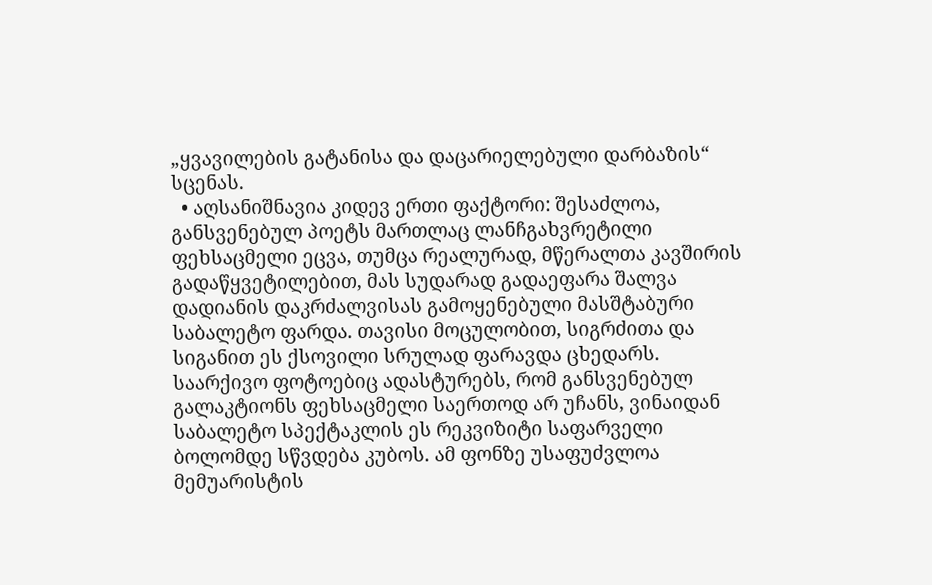„ყვავილების გატანისა და დაცარიელებული დარბაზის“ სცენას.
  • აღსანიშნავია კიდევ ერთი ფაქტორი: შესაძლოა, განსვენებულ პოეტს მართლაც ლანჩგახვრეტილი ფეხსაცმელი ეცვა, თუმცა რეალურად, მწერალთა კავშირის გადაწყვეტილებით, მას სუდარად გადაეფარა შალვა დადიანის დაკრძალვისას გამოყენებული მასშტაბური საბალეტო ფარდა. თავისი მოცულობით, სიგრძითა და სიგანით ეს ქსოვილი სრულად ფარავდა ცხედარს. საარქივო ფოტოებიც ადასტურებს, რომ განსვენებულ გალაკტიონს ფეხსაცმელი საერთოდ არ უჩანს, ვინაიდან საბალეტო სპექტაკლის ეს რეკვიზიტი საფარველი ბოლომდე სწვდება კუბოს. ამ ფონზე უსაფუძვლოა მემუარისტის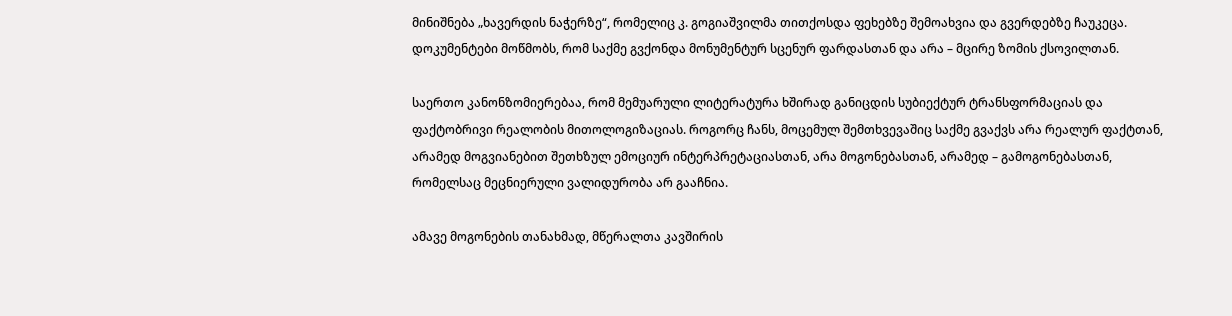მინიშნება „ხავერდის ნაჭერზე“, რომელიც კ. გოგიაშვილმა თითქოსდა ფეხებზე შემოახვია და გვერდებზე ჩაუკეცა. დოკუმენტები მოწმობს, რომ საქმე გვქონდა მონუმენტურ სცენურ ფარდასთან და არა – მცირე ზომის ქსოვილთან.

საერთო კანონზომიერებაა, რომ მემუარული ლიტერატურა ხშირად განიცდის სუბიექტურ ტრანსფორმაციას და ფაქტობრივი რეალობის მითოლოგიზაციას. როგორც ჩანს, მოცემულ შემთხვევაშიც საქმე გვაქვს არა რეალურ ფაქტთან, არამედ მოგვიანებით შეთხზულ ემოციურ ინტერპრეტაციასთან, არა მოგონებასთან, არამედ – გამოგონებასთან,  რომელსაც მეცნიერული ვალიდურობა არ გააჩნია.

ამავე მოგონების თანახმად, მწერალთა კავშირის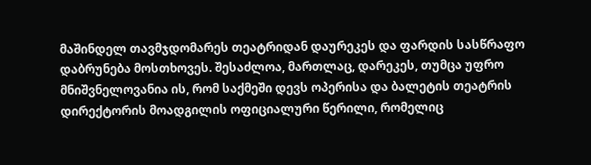მაშინდელ თავმჯდომარეს თეატრიდან დაურეკეს და ფარდის სასწრაფო დაბრუნება მოსთხოვეს. შესაძლოა, მართლაც, დარეკეს, თუმცა უფრო მნიშვნელოვანია ის, რომ საქმეში დევს ოპერისა და ბალეტის თეატრის დირექტორის მოადგილის ოფიციალური წერილი, რომელიც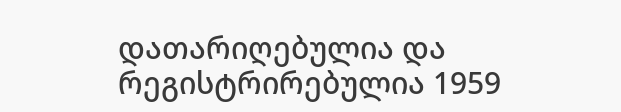დათარიღებულია და რეგისტრირებულია 1959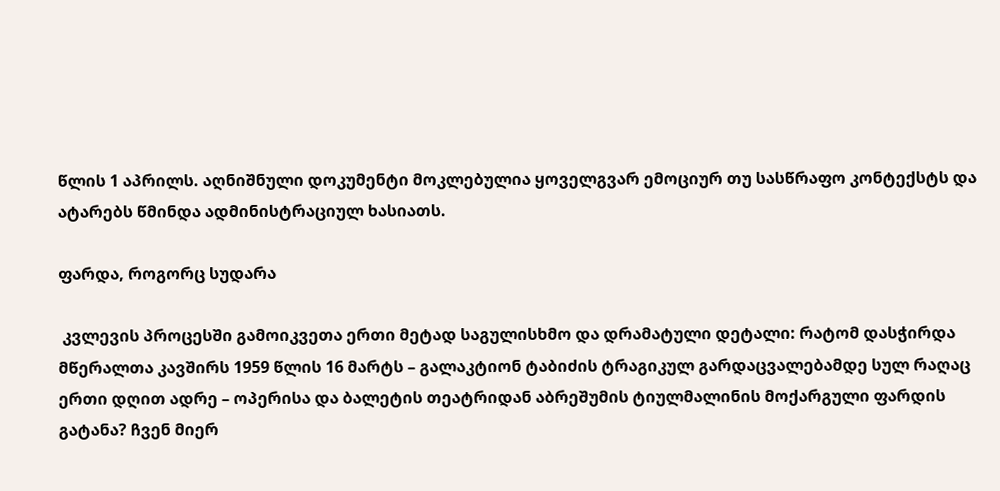წლის 1 აპრილს. აღნიშნული დოკუმენტი მოკლებულია ყოველგვარ ემოციურ თუ სასწრაფო კონტექსტს და ატარებს წმინდა ადმინისტრაციულ ხასიათს.

ფარდა, როგორც სუდარა

 კვლევის პროცესში გამოიკვეთა ერთი მეტად საგულისხმო და დრამატული დეტალი: რატომ დასჭირდა მწერალთა კავშირს 1959 წლის 16 მარტს – გალაკტიონ ტაბიძის ტრაგიკულ გარდაცვალებამდე სულ რაღაც ერთი დღით ადრე – ოპერისა და ბალეტის თეატრიდან აბრეშუმის ტიულმალინის მოქარგული ფარდის გატანა? ჩვენ მიერ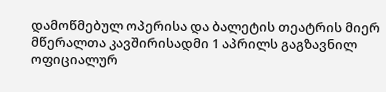დამოწმებულ ოპერისა და ბალეტის თეატრის მიერ მწერალთა კავშირისადმი 1 აპრილს გაგზავნილ ოფიციალურ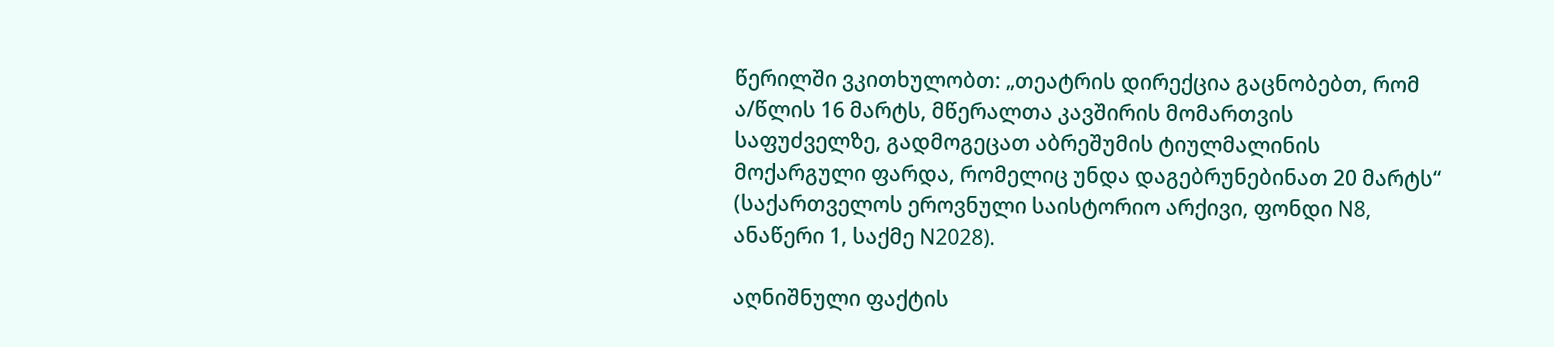წერილში ვკითხულობთ: „თეატრის დირექცია გაცნობებთ, რომ ა/წლის 16 მარტს, მწერალთა კავშირის მომართვის საფუძველზე, გადმოგეცათ აბრეშუმის ტიულმალინის მოქარგული ფარდა, რომელიც უნდა დაგებრუნებინათ 20 მარტს“ (საქართველოს ეროვნული საისტორიო არქივი, ფონდი N8, ანაწერი 1, საქმე N2028).

აღნიშნული ფაქტის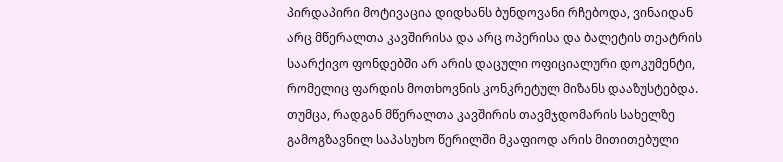პირდაპირი მოტივაცია დიდხანს ბუნდოვანი რჩებოდა, ვინაიდან არც მწერალთა კავშირისა და არც ოპერისა და ბალეტის თეატრის საარქივო ფონდებში არ არის დაცული ოფიციალური დოკუმენტი, რომელიც ფარდის მოთხოვნის კონკრეტულ მიზანს დააზუსტებდა. თუმცა, რადგან მწერალთა კავშირის თავმჯდომარის სახელზე გამოგზავნილ საპასუხო წერილში მკაფიოდ არის მითითებული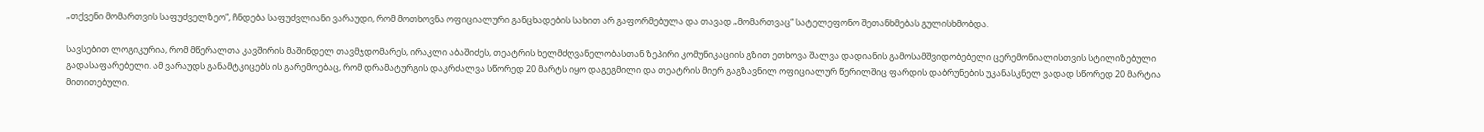„თქვენი მომართვის საფუძველზეო“, ჩნდება საფუძვლიანი ვარაუდი, რომ მოთხოვნა ოფიციალური განცხადების სახით არ გაფორმებულა და თავად „მომართვაც“ სატელეფონო შეთანხმებას გულისხმობდა.

სავსებით ლოგიკურია, რომ მწერალთა კავშირის მაშინდელ თავმჯდომარეს, ირაკლი აბაშიძეს, თეატრის ხელმძღვანელობასთან ზეპირი კომუნიკაციის გზით ეთხოვა შალვა დადიანის გამოსამშვიდობებელი ცერემონიალისთვის სტილიზებული გადასაფარებელი. ამ ვარაუდს განამტკიცებს ის გარემოებაც, რომ დრამატურგის დაკრძალვა სწორედ 20 მარტს იყო დაგეგმილი და თეატრის მიერ გაგზავნილ ოფიციალურ წერილშიც ფარდის დაბრუნების უკანასკნელ ვადად სწორედ 20 მარტია მითითებული.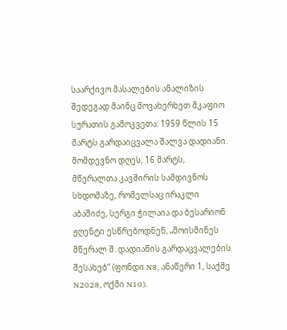საარქივო მასალების ანალიზის შედეგად მაინც მოვახერხეთ მკაფიო სურათის გამოკვეთა: 1959 წლის 15 მარტს გარდაიცვალა შალვა დადიანი. მომდევნო დღეს, 16 მარტს, მწერალთა კავშირის სამდივნოს სხდომაზე, რომელსაც ირაკლი აბაშიძე, სერგი ჭილაია და ბესარიონ ჟღენტი ესწრებოდნენ, „მოისმინეს მწერალ შ. დადიანის გარდაცვალების შესახებ“ (ფონდი N8, ანაწერი 1, საქმე N2028, ოქმი N10).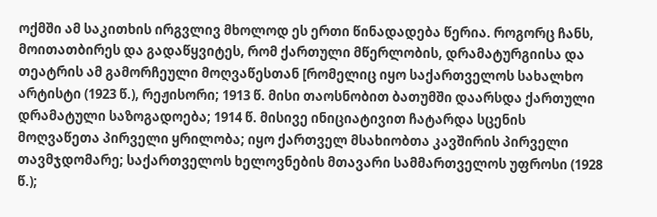ოქმში ამ საკითხის ირგვლივ მხოლოდ ეს ერთი წინადადება წერია. როგორც ჩანს, მოითათბირეს და გადაწყვიტეს, რომ ქართული მწერლობის, დრამატურგიისა და თეატრის ამ გამორჩეული მოღვაწესთან [რომელიც იყო საქართველოს სახალხო არტისტი (1923 წ.), რეჟისორი; 1913 წ. მისი თაოსნობით ბათუმში დაარსდა ქართული დრამატული საზოგადოება; 1914 წ. მისივე ინიციატივით ჩატარდა სცენის მოღვაწეთა პირველი ყრილობა; იყო ქართველ მსახიობთა კავშირის პირველი თავმჯდომარე; საქართველოს ხელოვნების მთავარი სამმართველოს უფროსი (1928 წ.);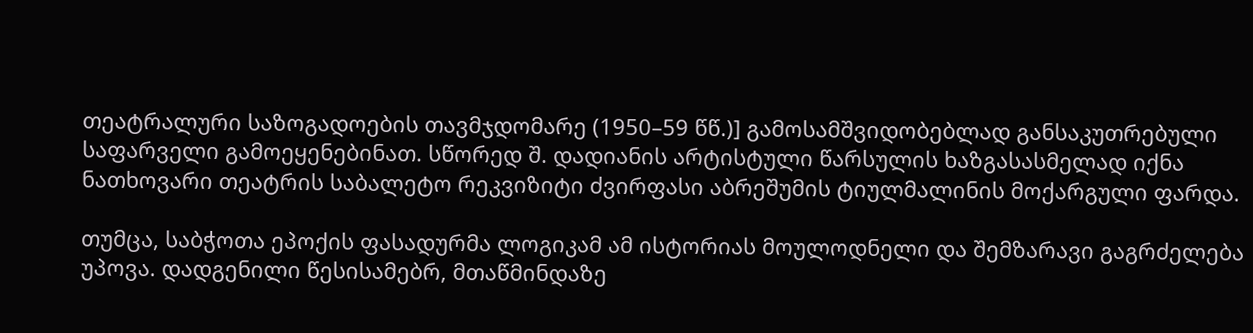თეატრალური საზოგადოების თავმჯდომარე (1950–59 წწ.)] გამოსამშვიდობებლად განსაკუთრებული საფარველი გამოეყენებინათ. სწორედ შ. დადიანის არტისტული წარსულის ხაზგასასმელად იქნა ნათხოვარი თეატრის საბალეტო რეკვიზიტი ძვირფასი აბრეშუმის ტიულმალინის მოქარგული ფარდა.

თუმცა, საბჭოთა ეპოქის ფასადურმა ლოგიკამ ამ ისტორიას მოულოდნელი და შემზარავი გაგრძელება უპოვა. დადგენილი წესისამებრ, მთაწმინდაზე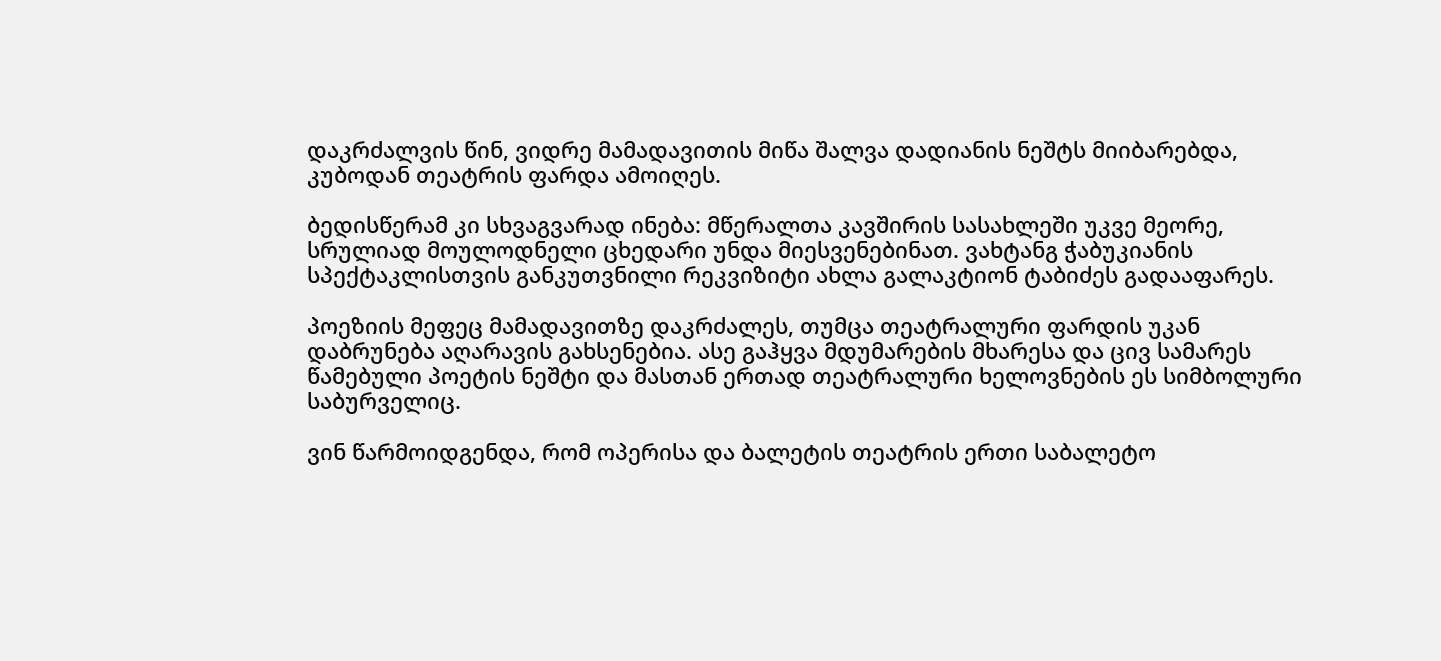დაკრძალვის წინ, ვიდრე მამადავითის მიწა შალვა დადიანის ნეშტს მიიბარებდა, კუბოდან თეატრის ფარდა ამოიღეს.

ბედისწერამ კი სხვაგვარად ინება: მწერალთა კავშირის სასახლეში უკვე მეორე, სრულიად მოულოდნელი ცხედარი უნდა მიესვენებინათ. ვახტანგ ჭაბუკიანის სპექტაკლისთვის განკუთვნილი რეკვიზიტი ახლა გალაკტიონ ტაბიძეს გადააფარეს.

პოეზიის მეფეც მამადავითზე დაკრძალეს, თუმცა თეატრალური ფარდის უკან დაბრუნება აღარავის გახსენებია. ასე გაჰყვა მდუმარების მხარესა და ცივ სამარეს წამებული პოეტის ნეშტი და მასთან ერთად თეატრალური ხელოვნების ეს სიმბოლური საბურველიც.

ვინ წარმოიდგენდა, რომ ოპერისა და ბალეტის თეატრის ერთი საბალეტო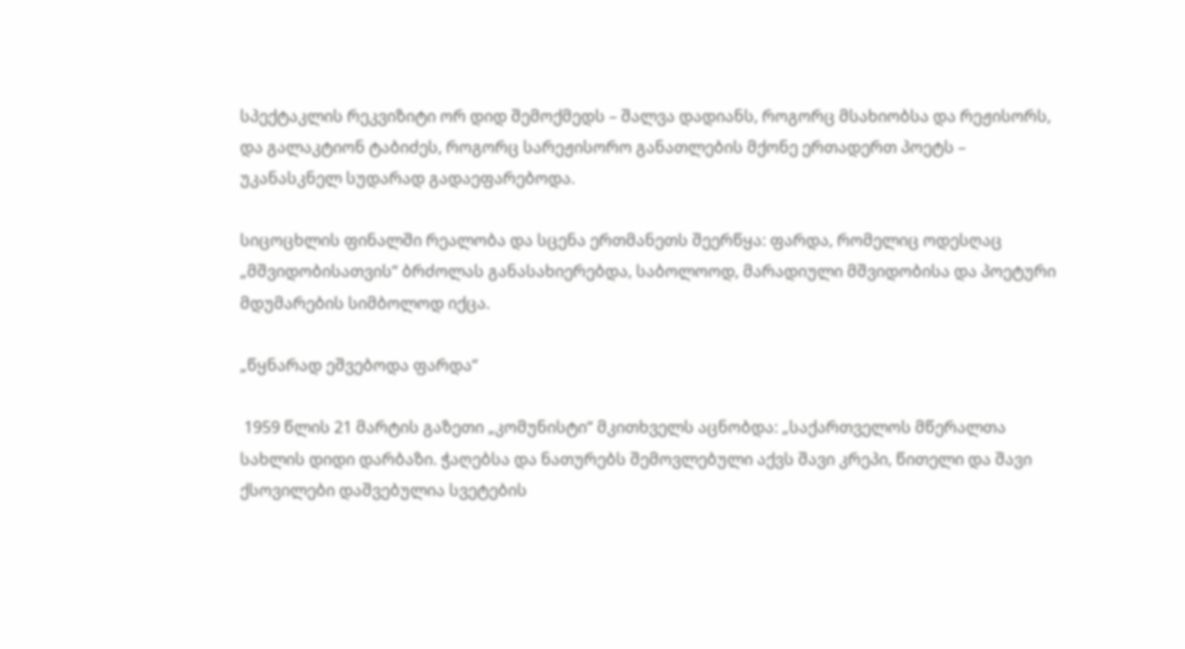სპექტაკლის რეკვიზიტი ორ დიდ შემოქმედს – შალვა დადიანს, როგორც მსახიობსა და რეჟისორს, და გალაკტიონ ტაბიძეს, როგორც სარეჟისორო განათლების მქონე ერთადერთ პოეტს – უკანასკნელ სუდარად გადაეფარებოდა.

სიცოცხლის ფინალში რეალობა და სცენა ერთმანეთს შეერწყა: ფარდა, რომელიც ოდესღაც „მშვიდობისათვის“ ბრძოლას განასახიერებდა, საბოლოოდ, მარადიული მშვიდობისა და პოეტური მდუმარების სიმბოლოდ იქცა.

„წყნარად ეშვებოდა ფარდა“

 1959 წლის 21 მარტის გაზეთი „კომუნისტი“ მკითხველს აცნობდა: „საქართველოს მწერალთა სახლის დიდი დარბაზი. ჭაღებსა და ნათურებს შემოვლებული აქვს შავი კრეპი, წითელი და შავი ქსოვილები დაშვებულია სვეტების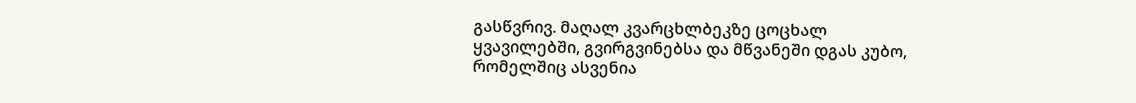გასწვრივ. მაღალ კვარცხლბეკზე ცოცხალ ყვავილებში, გვირგვინებსა და მწვანეში დგას კუბო, რომელშიც ასვენია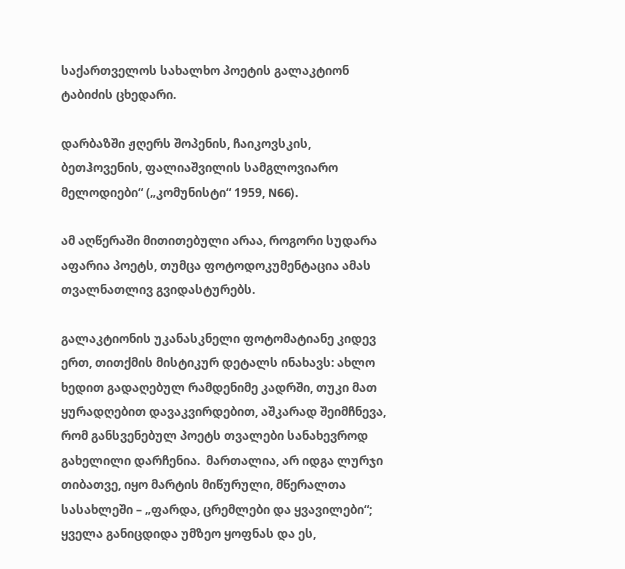საქართველოს სახალხო პოეტის გალაკტიონ ტაბიძის ცხედარი.

დარბაზში ჟღერს შოპენის, ჩაიკოვსკის, ბეთჰოვენის, ფალიაშვილის სამგლოვიარო მელოდიები“ („კომუნისტი“ 1959, N66).

ამ აღწერაში მითითებული არაა, როგორი სუდარა აფარია პოეტს, თუმცა ფოტოდოკუმენტაცია ამას თვალნათლივ გვიდასტურებს.

გალაკტიონის უკანასკნელი ფოტომატიანე კიდევ ერთ, თითქმის მისტიკურ დეტალს ინახავს: ახლო ხედით გადაღებულ რამდენიმე კადრში, თუკი მათ ყურადღებით დავაკვირდებით, აშკარად შეიმჩნევა, რომ განსვენებულ პოეტს თვალები სანახევროდ გახელილი დარჩენია.  მართალია, არ იდგა ლურჯი თიბათვე, იყო მარტის მიწურული, მწერალთა სასახლეში – „ფარდა, ცრემლები და ყვავილები“; ყველა განიცდიდა უმზეო ყოფნას და ეს,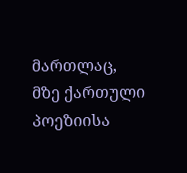მართლაც, მზე ქართული პოეზიისა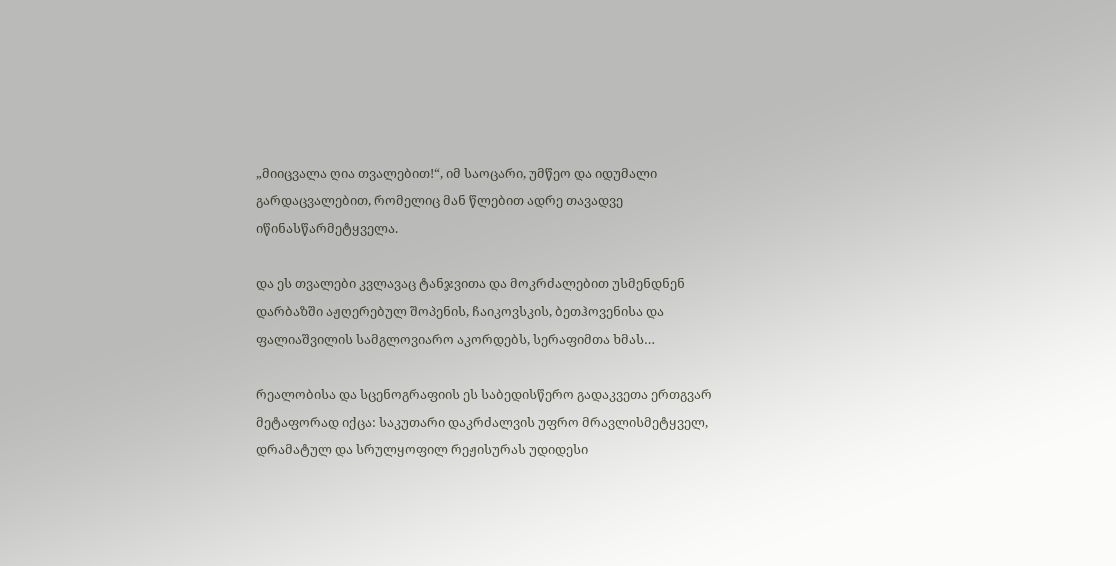„მიიცვალა ღია თვალებით!“, იმ საოცარი, უმწეო და იდუმალი გარდაცვალებით, რომელიც მან წლებით ადრე თავადვე იწინასწარმეტყველა.

და ეს თვალები კვლავაც ტანჯვითა და მოკრძალებით უსმენდნენ დარბაზში აჟღერებულ შოპენის, ჩაიკოვსკის, ბეთჰოვენისა და ფალიაშვილის სამგლოვიარო აკორდებს, სერაფიმთა ხმას…

რეალობისა და სცენოგრაფიის ეს საბედისწერო გადაკვეთა ერთგვარ მეტაფორად იქცა: საკუთარი დაკრძალვის უფრო მრავლისმეტყველ, დრამატულ და სრულყოფილ რეჟისურას უდიდესი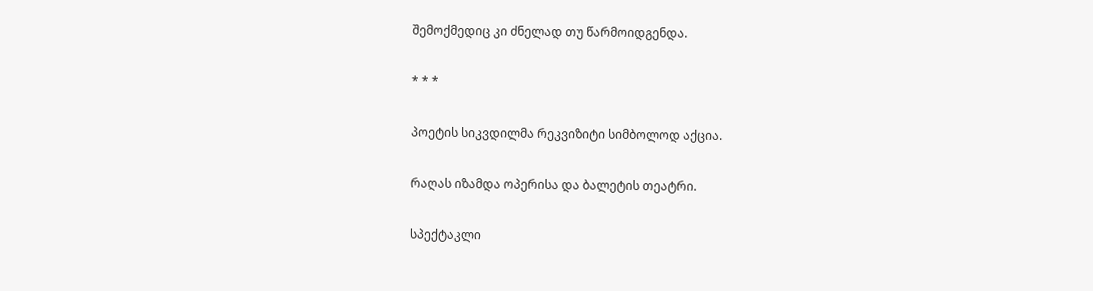შემოქმედიც კი ძნელად თუ წარმოიდგენდა.

* * *

პოეტის სიკვდილმა რეკვიზიტი სიმბოლოდ აქცია.

რაღას იზამდა ოპერისა და ბალეტის თეატრი.

სპექტაკლი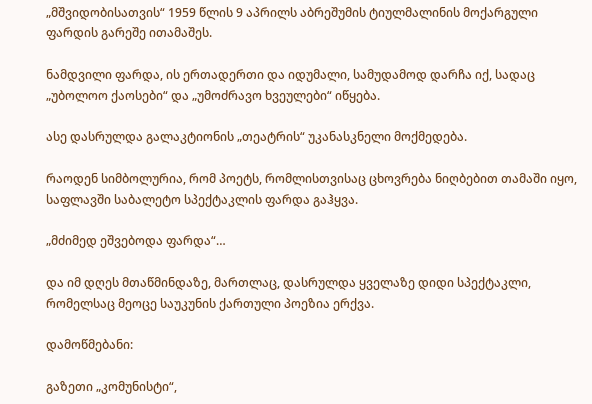„მშვიდობისათვის“ 1959 წლის 9 აპრილს აბრეშუმის ტიულმალინის მოქარგული ფარდის გარეშე ითამაშეს.

ნამდვილი ფარდა, ის ერთადერთი და იდუმალი, სამუდამოდ დარჩა იქ, სადაც „უბოლოო ქაოსები“ და „უმოძრავო ხვეულები“ იწყება.

ასე დასრულდა გალაკტიონის „თეატრის“ უკანასკნელი მოქმედება.

რაოდენ სიმბოლურია, რომ პოეტს, რომლისთვისაც ცხოვრება ნიღბებით თამაში იყო, საფლავში საბალეტო სპექტაკლის ფარდა გაჰყვა.

„მძიმედ ეშვებოდა ფარდა“…

და იმ დღეს მთაწმინდაზე, მართლაც, დასრულდა ყველაზე დიდი სპექტაკლი, რომელსაც მეოცე საუკუნის ქართული პოეზია ერქვა.

დამოწმებანი:

გაზეთი „კომუნისტი“,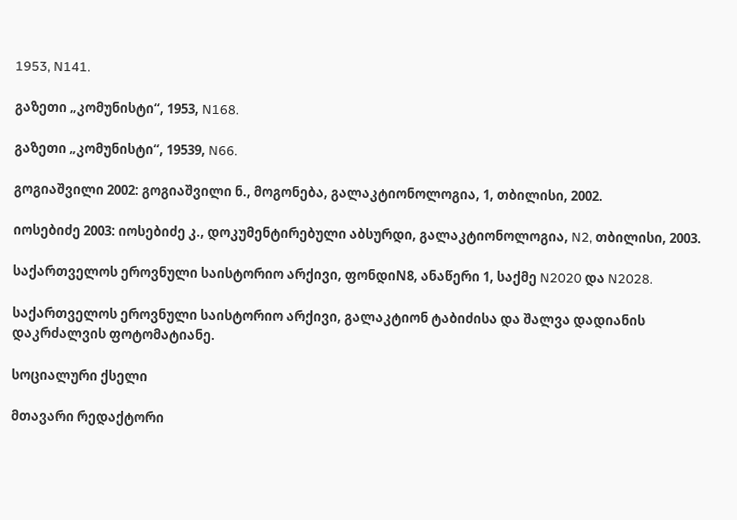1953, N141.

გაზეთი „კომუნისტი“, 1953, N168.

გაზეთი „კომუნისტი“, 19539, N66.

გოგიაშვილი 2002: გოგიაშვილი ნ., მოგონება, გალაკტიონოლოგია, 1, თბილისი, 2002.

იოსებიძე 2003: იოსებიძე კ., დოკუმენტირებული აბსურდი, გალაკტიონოლოგია, N2, თბილისი, 2003.

საქართველოს ეროვნული საისტორიო არქივი, ფონდიN8, ანაწერი 1, საქმე N2020 და N2028.

საქართველოს ეროვნული საისტორიო არქივი, გალაკტიონ ტაბიძისა და შალვა დადიანის დაკრძალვის ფოტომატიანე.

სოციალური ქსელი

მთავარი რედაქტორი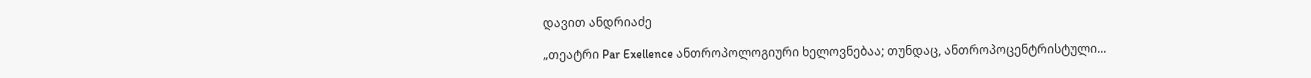დავით ანდრიაძე

„თეატრი Par Exellence ანთროპოლოგიური ხელოვნებაა; თუნდაც, ანთროპოცენტრისტული...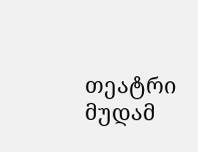თეატრი მუდამ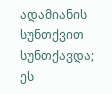ადამიანის სუნთქვით სუნთქავდა; ეს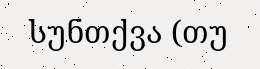სუნთქვა (თუ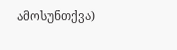ამოსუნთქვა)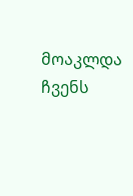მოაკლდა ჩვენს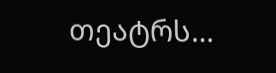თეატრს…